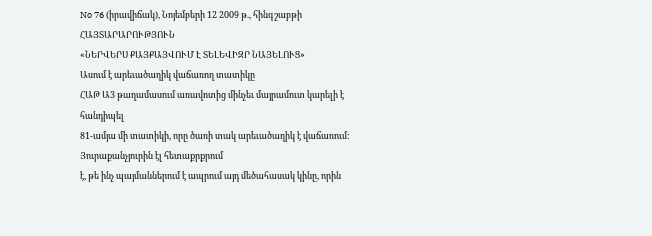No 76 (իրավիճակ), Նոյեմբերի 12 2009 թ., հինգշաբթի
ՀԱՅՏԱՐԱՐՈՒԹՅՈՒՆ
«ՆԵՐՎԵՐՍ ՔԱՅՔԱՅՎՈՒՄ Է ՏԵԼԵՎԻԶՐ ՆԱՅԵԼՈՒՑ»
Ասում է արեւածաղիկ վաճառող տատիկը
ՀԱԹ Ա3 թաղամասում առավոտից մինչեւ մայրամուտ կարելի է հանդիպել
81-ամյա մի տատիկի, որը ծառի տակ արեւածաղիկ է վաճառում: Յուրաքանչյուրին էլ հետաքրքրում
է, թե ինչ պայմաններում է ապրում այդ մեծահասակ կինը, որին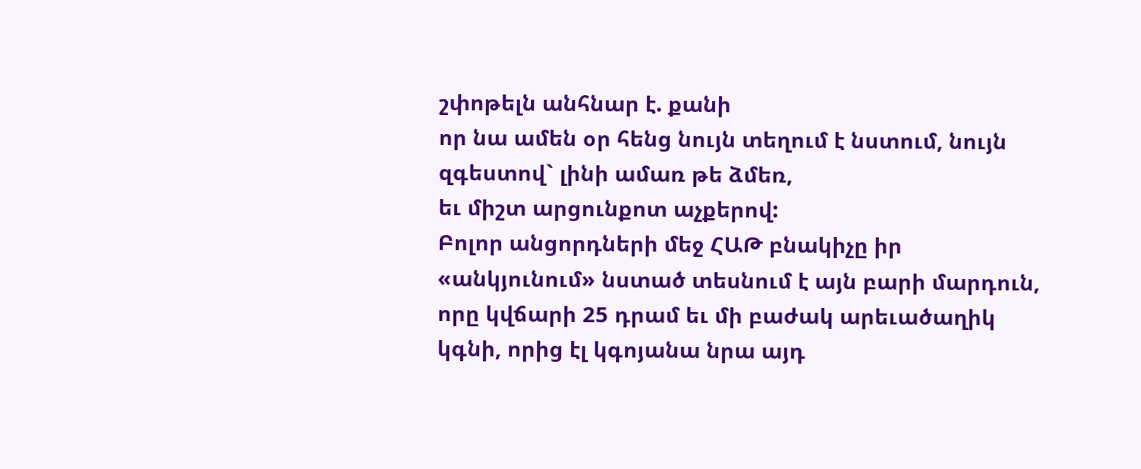շփոթելն անհնար է. քանի
որ նա ամեն օր հենց նույն տեղում է նստում, նույն զգեստով` լինի ամառ թե ձմեռ,
եւ միշտ արցունքոտ աչքերով:
Բոլոր անցորդների մեջ ՀԱԹ բնակիչը իր «անկյունում» նստած տեսնում է այն բարի մարդուն,
որը կվճարի 25 դրամ եւ մի բաժակ արեւածաղիկ կգնի, որից էլ կգոյանա նրա այդ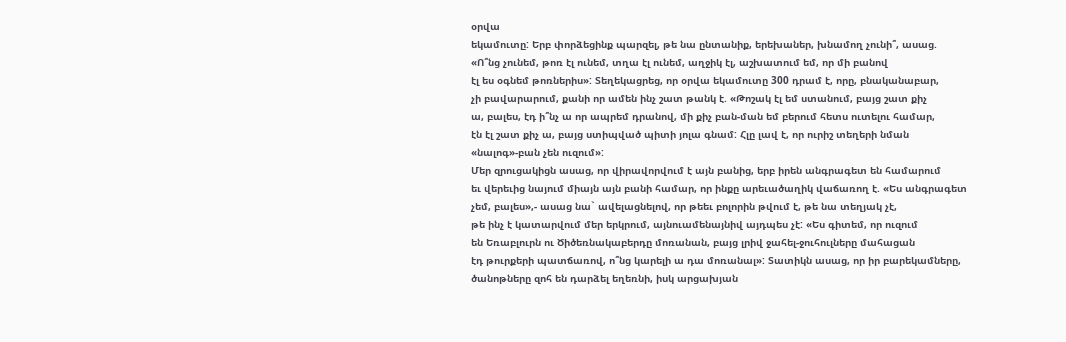օրվա
եկամուտը: Երբ փորձեցինք պարզել, թե նա ընտանիք, երեխաներ, խնամող չունի՞, ասաց.
«Ո՞նց չունեմ, թոռ էլ ունեմ, տղա էլ ունեմ, աղջիկ էլ, աշխատում եմ, որ մի բանով
էլ ես օգնեմ թոռներիս»: Տեղեկացրեց, որ օրվա եկամուտը 300 դրամ է, որը, բնականաբար,
չի բավարարում, քանի որ ամեն ինչ շատ թանկ է. «Թոշակ էլ եմ ստանում, բայց շատ քիչ
ա, բալես, էդ ի՞նչ ա որ ապրեմ դրանով, մի քիչ բան-ման եմ բերում հետս ուտելու համար,
էն էլ շատ քիչ ա, բայց ստիպված պիտի յոլա գնամ: Հլը լավ է, որ ուրիշ տեղերի նման
«նալոգ»-բան չեն ուզում»:
Մեր զրուցակիցն ասաց, որ վիրավորվում է այն բանից, երբ իրեն անգրագետ են համարում
եւ վերեւից նայում միայն այն բանի համար, որ ինքը արեւածաղիկ վաճառող է. «Ես անգրագետ
չեմ, բալես»,- ասաց նա` ավելացնելով, որ թեեւ բոլորին թվում է, թե նա տեղյակ չէ,
թե ինչ է կատարվում մեր երկրում, այնուամենայնիվ այդպես չէ: «Ես գիտեմ, որ ուզում
են Եռաբլուրն ու Ծիծեռնակաբերդը մոռանան, բայց լրիվ ջահել-ջուհուլները մահացան
էդ թուրքերի պատճառով, ո՞նց կարելի ա դա մոռանալ»: Տատիկն ասաց, որ իր բարեկամները,
ծանոթները զոհ են դարձել եղեռնի, իսկ արցախյան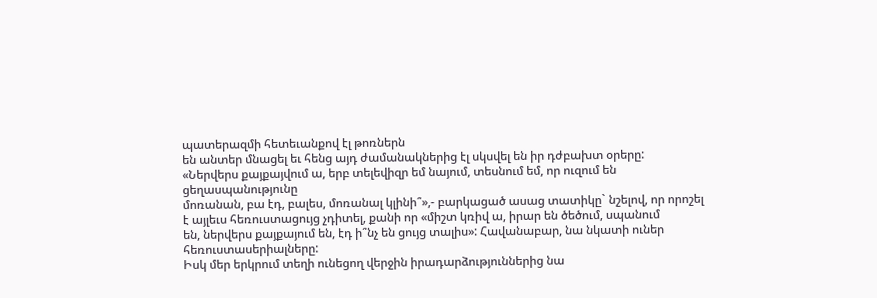պատերազմի հետեւանքով էլ թոռներն
են անտեր մնացել եւ հենց այդ ժամանակներից էլ սկսվել են իր դժբախտ օրերը:
«Ներվերս քայքայվում ա, երբ տելեվիզր եմ նայում, տեսնում եմ, որ ուզում են ցեղասպանությունը
մոռանան, բա էդ, բալես, մոռանալ կլինի՞»,- բարկացած ասաց տատիկը` նշելով, որ որոշել
է այլեւս հեռուստացույց չդիտել, քանի որ «միշտ կռիվ ա, իրար են ծեծում, սպանում
են, ներվերս քայքայում են, էդ ի՞նչ են ցույց տալիս»: Հավանաբար, նա նկատի ուներ
հեռուստասերիալները:
Իսկ մեր երկրում տեղի ունեցող վերջին իրադարձություններից նա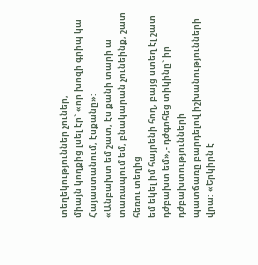տեղեկություններ չուներ,
միայն կողքից լսել էր` «որ խոզի գրիպ կա Հայաստանում, էսքանը»:
«Անբախտ եմ շատ, էս քանի տարի ա տառապում եմ, բնակարան չունեինք, շատ հեռու տեղից
եմ եկել իմ հայրենի հող, բայց ստեղ էլ շատ դժբախտ եմ»,- դժգոհեց տիկինը` իր դժբախտությունների
պատճառը բարդելով իշխանությունների վրա: «Երկիրն է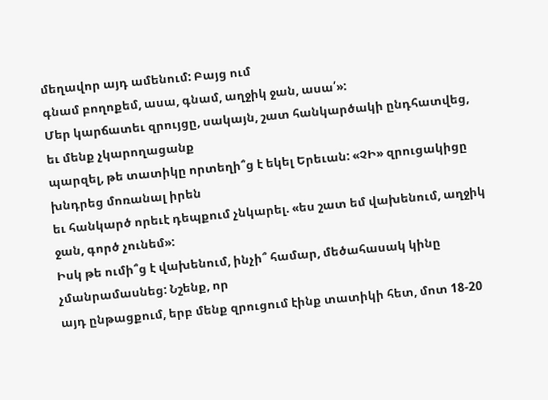մեղավոր այդ ամենում: Բայց ում
գնամ բողոքեմ, ասա, գնամ, աղջիկ ջան, ասա՛»:
Մեր կարճատեւ զրույցը, սակայն, շատ հանկարծակի ընդհատվեց, եւ մենք չկարողացանք
պարզել, թե տատիկը որտեղի՞ց է եկել Երեւան: «ՉԻ» զրուցակիցը խնդրեց մոռանալ իրեն
եւ հանկարծ որեւէ դեպքում չնկարել. «ես շատ եմ վախենում, աղջիկ ջան, գործ չունեմ»:
Իսկ թե ումի՞ց է վախենում, ինչի՞ համար, մեծահասակ կինը չմանրամասնեց: Նշենք, որ
այդ ընթացքում, երբ մենք զրուցում էինք տատիկի հետ, մոտ 18-20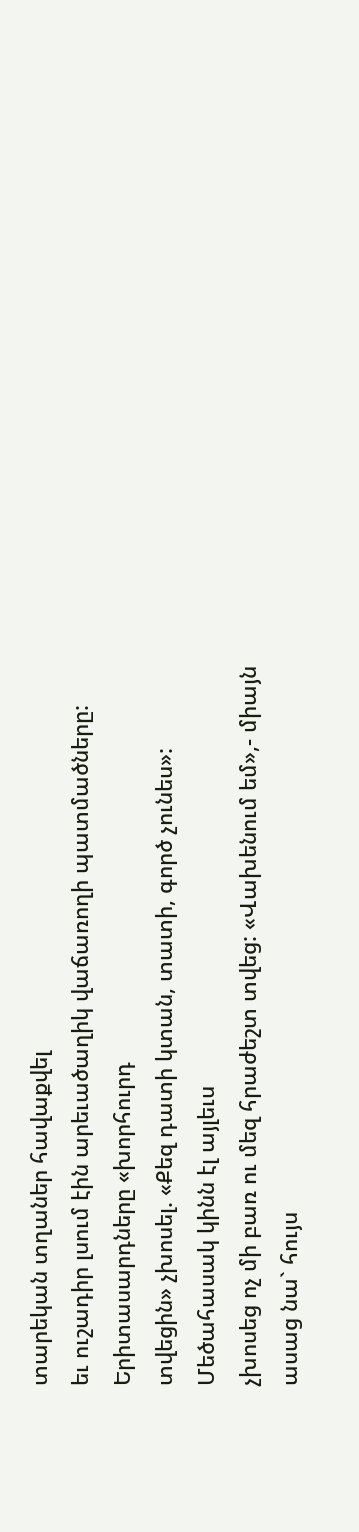տարեկան տղաներ հավաքվել
եւ ուշադիր լսում էին արեւածաղիկ վաճառողի պատմածները: Երիտասարդները «խորհուրդ
տվեցին» չխոսել. «Քեզ դատի կտան, տատի, գործ չունես»: Մեծահասակ կինն էլ այլեւս
չխոսեց ոչ մի բառ ու մեզ հրաժեշտ տվեց: «Վախենում եմ»,- միայն ասաց նա` հույս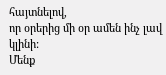հայտնելով,
որ օրերից մի օր ամեն ինչ լավ կլինի:
Մենք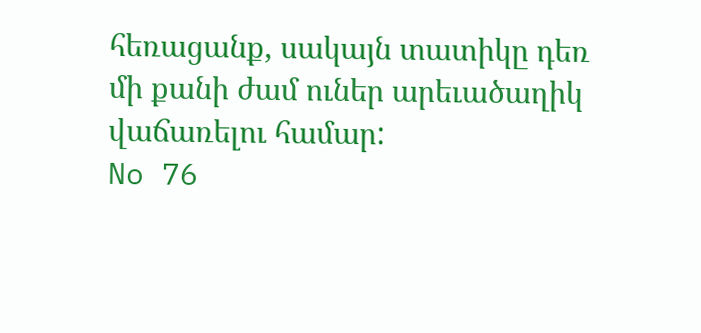հեռացանք, սակայն տատիկը դեռ մի քանի ժամ ուներ արեւածաղիկ վաճառելու համար:
No 76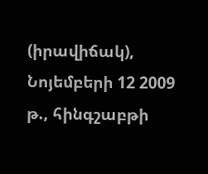(իրավիճակ), Նոյեմբերի 12 2009 թ., հինգշաբթի